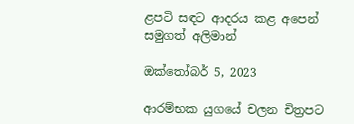ළපටි සඳට ආදරය කළ අපෙන් සමුගත් අලිමාන්

ඔක්තෝබර් 5, 2023

ආරම්භක යුගයේ චලන චිත්‍රපට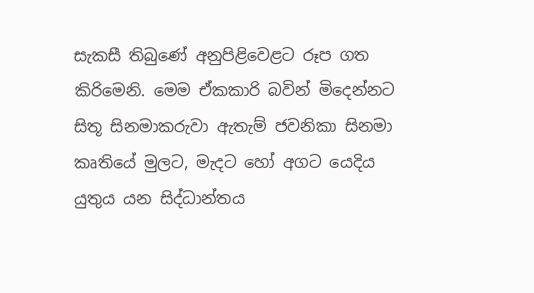සැකසී තිබුණේ අනුපිළිවෙළට රූප ගත කිරිමෙනි. මෙම ඒකකාරි බවින් මිදෙන්නට සිතූ සිනමාකරුවා ඇතැම් ජවනිකා සිනමා කෘතියේ මුලට, මැදට හෝ අගට යෙදිය යුතුය යන සිද්ධාන්තය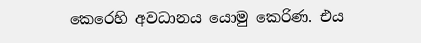කෙරෙහි අවධානය යොමු කෙරිණ. එය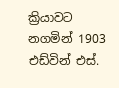ක්‍රියාවට නගමින් 1903 එඩ්වින් එස්.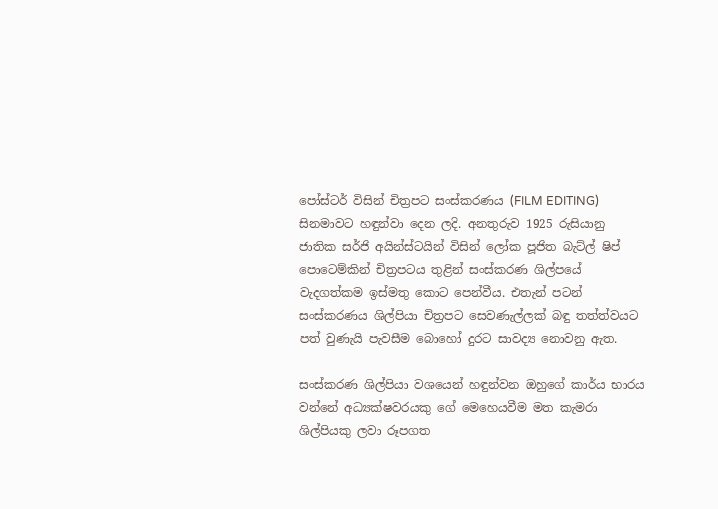පෝස්ටර් විසින් චිත්‍රපට සංස්කරණය (FILM EDITING) සිනමාවට හඳුන්වා දෙන ලදි. අනතුරුව 1925 රුසියානු ජාතික සර්ජි අයින්ස්ටයින් විසින් ලෝක පූජිත බැට්ල් ෂිප් පොටෙම්කින් චිත්‍රපටය තුළින් සංස්කරණ ශිල්පයේ වැදගත්කම ඉස්මතු කොට පෙන්වීය. එතැන් පටන් සංස්කරණය ශිල්පියා චිත්‍රපට සෙවණැල්ලක් බඳු තත්ත්වයට පත් වුණැයි පැවසීම බොහෝ දුරට සාවද්‍ය නොවනු ඇත.

සංස්කරණ ශිල්පියා වශයෙන් හඳුන්වන ඔහුගේ කාර්ය භාරය වන්නේ අධ්‍යක්ෂවරයකු ගේ මෙහෙයවීම මත කැමරා ශිල්පියකු ලවා රූපගත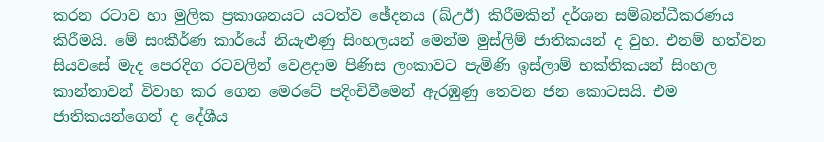කරන රටාව හා මුලික ප්‍රකාශනයට යටත්ව ඡේදනය (ඛ්උඊ) කිරීමකින් දර්ශන සම්බන්ධීකරණය කිරීමයි. මේ සංකීර්ණ කාර්යේ නියැළුණු සිංහලයන් මෙන්ම මුස්ලිම් ජාතිකයන් ද වුහ. එනම් හත්වන සියවසේ මැද පෙරදිග රටවලින් වෙළදාම පිණිස ලංකාවට පැමිණි ඉස්ලාම් භක්තිකයන් සිංහල කාන්තාවන් විවාහ කර ගෙන මෙරටේ පදිංචිවීමෙන් ඇරඹුණු තෙවන ජන කොටසයි. එම ජාතිකයන්ගෙන් ද දේශීය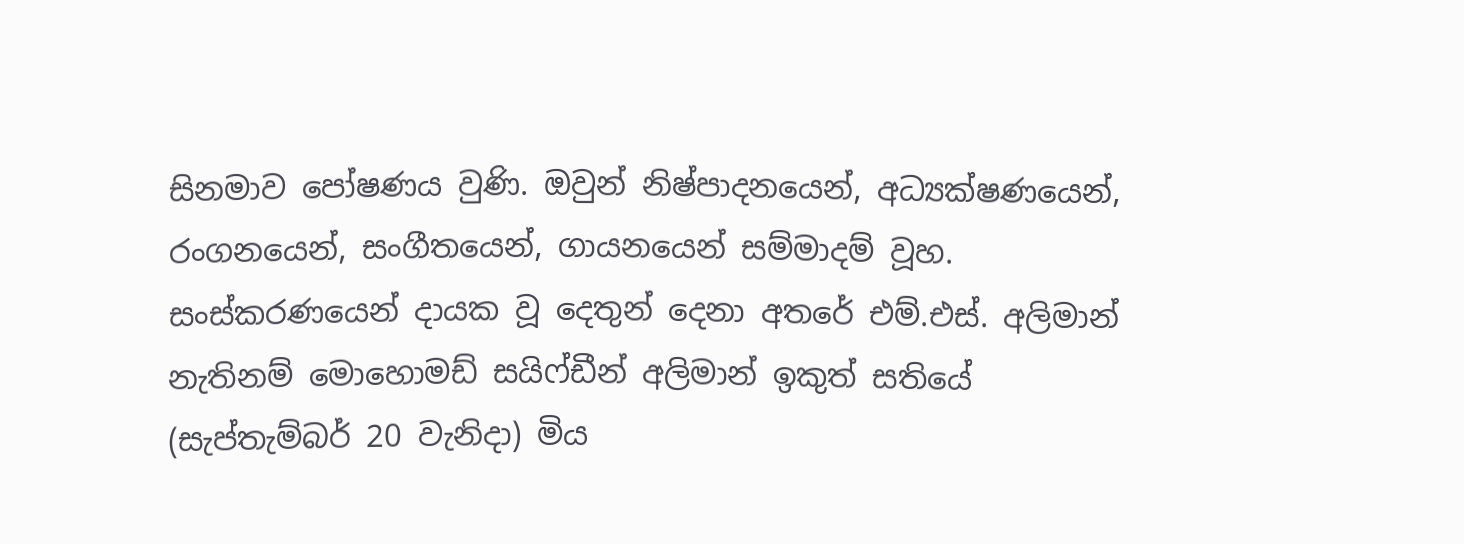සිනමාව පෝෂණය වුණි. ඔවුන් නිෂ්පාදනයෙන්, අධ්‍යක්ෂණයෙන්, රංගනයෙන්, සංගීතයෙන්, ගායනයෙන් සම්මාදම් වූහ. සංස්කරණයෙන් දායක වූ දෙතුන් දෙනා අතරේ එම්.එස්. අලිමාන් නැතිනම් මොහොමඩ් සයිෆ්ඩීන් අලිමාන් ඉකුත් සතියේ (සැප්තැම්බර් 20 වැනිදා) මිය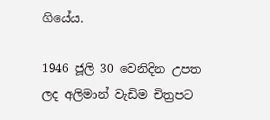ගියේය.

1946 ජූලි 30 වෙනිදින උපත ලද අලිමාන් වැඩිම චිත්‍රපට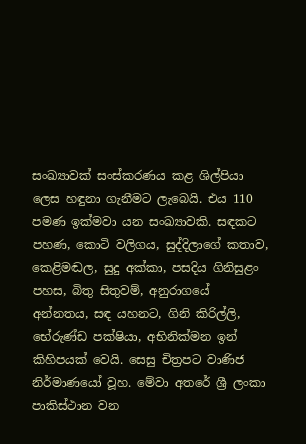සංඛ්‍යාවක් සංස්කරණය කළ ශිල්පියා ලෙස හඳුනා ගැනීමට ලැබෙයි. එය 110 පමණ ඉක්මවා යන සංඛ්‍යාවකි. සඳකට පහණ, කොටි වලිගය, සුද්දිලාගේ කතාව, කෙළිමඬල, සුදු අක්කා, පසදිය ගිනිසුළං පහස, බිතු සිතුවම්, අනුරාගයේ අන්නතය, සඳ යහනට, ගිනි කිරිල්ලි, භේරුණ්ඩ පක්ෂියා, අභිනික්මන ඉන් කිහිපයක් වෙයි. සෙසු චිත්‍රපට වාණිජ නිර්මාණයෝ වූහ. මේවා අතරේ ශ්‍රී ලංකා පාකිස්ථාන වන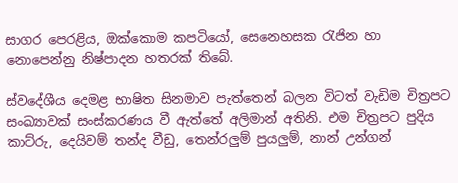සාගර පෙරළිය, ඔක්කොම කපටියෝ, සෙනෙහසක රැජින හා නොපෙන්නු නිෂ්පාදන හතරක් තිබේ.

ස්වදේශීය දෙමළ භාෂිත සිනමාව පැත්තෙන් බලන විටත් වැඩිම චිත්‍රපට සංඛ්‍යාවක් සංස්කරණය වී ඇත්තේ අලිමාන් අතිනි. එම චිත්‍රපට පුදිය කාට්රු, දෙයිවම් තන්ද වීඩු, තෙන්රලුම් පුයලුම්, නාන් උන්ගන්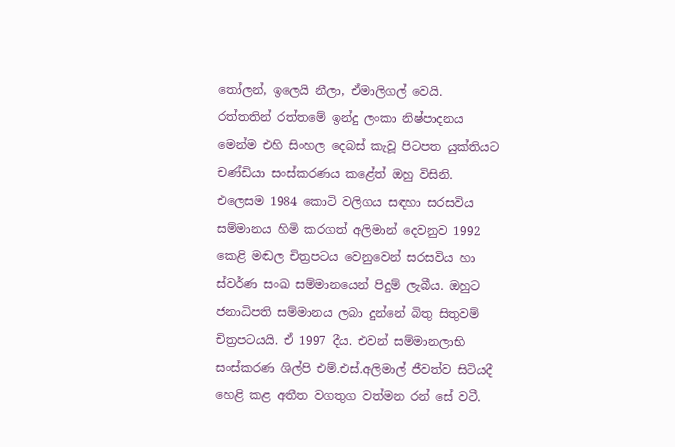තෝලන්, ඉලෙයි නීලා, ඒමාලිගල් වෙයි. රත්තතින් රත්තමේ ඉන්දු ලංකා නිෂ්පාදනය මෙන්ම එහි සිංහල දෙබස් කැවූ පිටපත යුක්තියට චණ්ඩියා සංස්කරණය කළේත් ඔහු විසිනි. එලෙසම 1984 කොටි වලිගය සඳහා සරසවිය සම්මානය හිමි කරගත් අලිමාන් දෙවනුව 1992 කෙළි මඬල චිත්‍රපටය වෙනුවෙන් සරසවිය හා ස්වර්ණ සංඛ සම්මානයෙන් පිදුම් ලැබීය. ඔහුට ජනාධිපති සම්මානය ලබා දුන්නේ බිතු සිතුවම් චිත්‍රපටයයි. ඒ 1997 දීය. එවන් සම්මානලාභි සංස්කරණ ශිල්පි එම්.එස්.අලිමාල් ජීවත්ව සිටියදී හෙළි කළ අතීත වගතුග වත්මන රන් සේ වටී.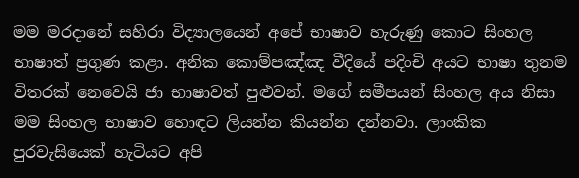මම මරදානේ සහිරා විද්‍යාලයෙන් අපේ භාෂාව හැරුණු කොට සිංහල භාෂාත් ප්‍රගුණ කළා. අනික කොම්පඤ්ඤ වීදියේ පදිංචි අයට භාෂා තුනම විතරක් නෙවෙයි ජා භාෂාවත් පුළුවන්. මගේ සමීපයන් සිංහල අය නිසා මම සිංහල භාෂාව හොඳට ලියන්න කියන්න දන්නවා. ලාංකික පුරවැසියෙක් හැටියට අපි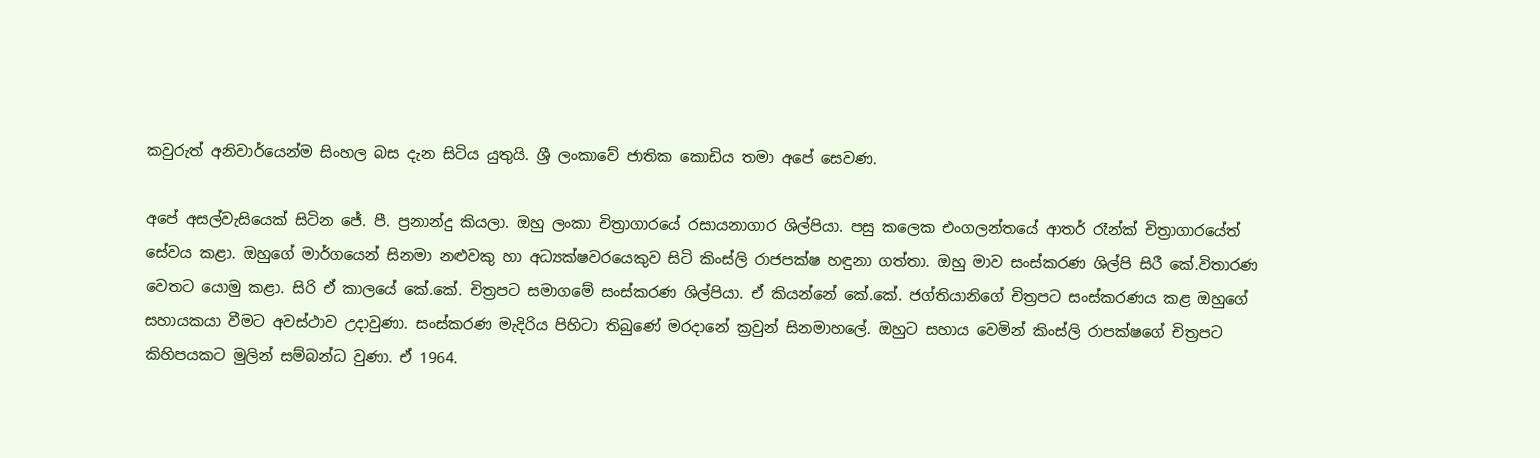කවුරුත් අනිවාර්යෙන්ම සිංහල බස දැන සිටිය යුතුයි. ශ්‍රී ලංකාවේ ජාතික කොඩිය තමා අපේ සෙවණ.

අපේ අසල්වැසියෙක් සිටින ජේ. පී. ප්‍රනාන්දු කියලා. ඔහු ලංකා චිත්‍රාගාරයේ රසායනාගාර ශිල්පියා. පසු කලෙක එංගලන්තයේ ආතර් රෑන්ක් චිත්‍රාගාරයේත් සේවය කළා. ඔහුගේ මාර්ගයෙන් සිනමා නළුවකු හා අධ්‍යක්ෂවරයෙකුව සිටි කිංස්ලි රාජපක්ෂ හඳුනා ගත්තා. ඔහු මාව සංස්කරණ ශිල්පි සිරී කේ.විතාරණ වෙතට යොමු කළා. සිරි ඒ කාලයේ කේ.කේ. චිත්‍රපට සමාගමේ සංස්කරණ ශිල්පියා. ඒ කියන්නේ කේ.කේ. ජග්තියානිගේ චිත්‍රපට සංස්කරණය කළ ඔහුගේ සහායකයා වීමට අවස්ථාව උදාවුණා. සංස්කරණ මැදිරිය පිහිටා තිබුණේ මරදානේ ක්‍රවුන් සිනමාහලේ. ඔහුට සහාය වෙමින් කිංස්ලි රාපක්ෂගේ චිත්‍රපට කිහිපයකට මුලින් සම්බන්ධ වුණා. ඒ 1964.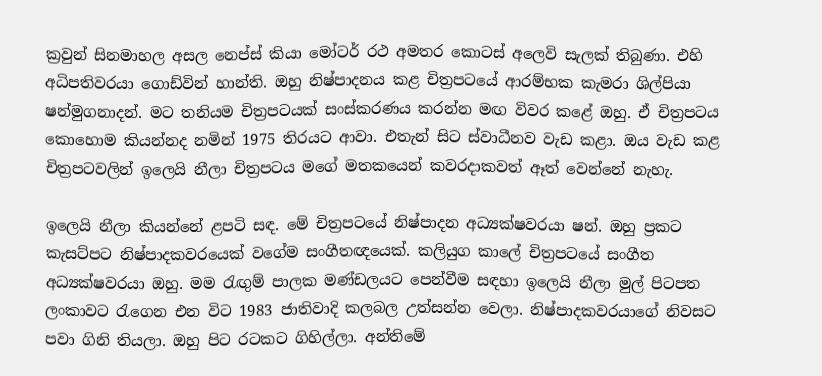ක්‍රවුන් සිනමාහල අසල නෙප්ස් කියා මෝටර් රථ අමතර කොටස් අලෙවි සැලක් තිබුණා. එහි අධිපතිවරයා ගොඩ්වින් හාන්ති. ඔහු නිෂ්පාදනය කළ චිත්‍රපටයේ ආරම්භක කැමරා ශිල්පියා ෂන්මුගනාදන්. මට තනියම චිත්‍රපටයක් සංස්කරණය කරන්න මඟ විවර කළේ ඔහු. ඒ චිත්‍රපටය කොහොම කියන්නද නමින් 1975 තිරයට ආවා. එතැන් සිට ස්වාධීනව වැඩ කළා. ඔය වැඩ කළ චිත්‍රපටවලින් ඉලෙයි නීලා චිත්‍රපටය මගේ මතකයෙන් කවරදාකවත් ඈත් වෙන්නේ නැහැ.

ඉලෙයි නීලා කියන්නේ ළපටි සඳ. මේ චිත්‍රපටයේ නිෂ්පාදන අධ්‍යක්ෂවරයා ෂන්. ඔහු ප්‍රකට කැසට්පට නිෂ්පාදකවරයෙක් වගේම සංගීතඥයෙක්. කලියුග කාලේ චිත්‍රපටයේ සංගීත අධ්‍යක්ෂවරයා ඔහු. මම රැඟුම් පාලක මණ්ඩලයට පෙන්වීම සඳහා ඉලෙයි නීලා මුල් පිටපත ලංකාවට රැගෙන එන විට 1983 ජාතිවාදි කලබල උත්සන්න වෙලා. නිෂ්පාදකවරයාගේ නිවසට පවා ගිනි තියලා. ඔහු පිට රටකට ගිහිල්ලා. අන්තිමේ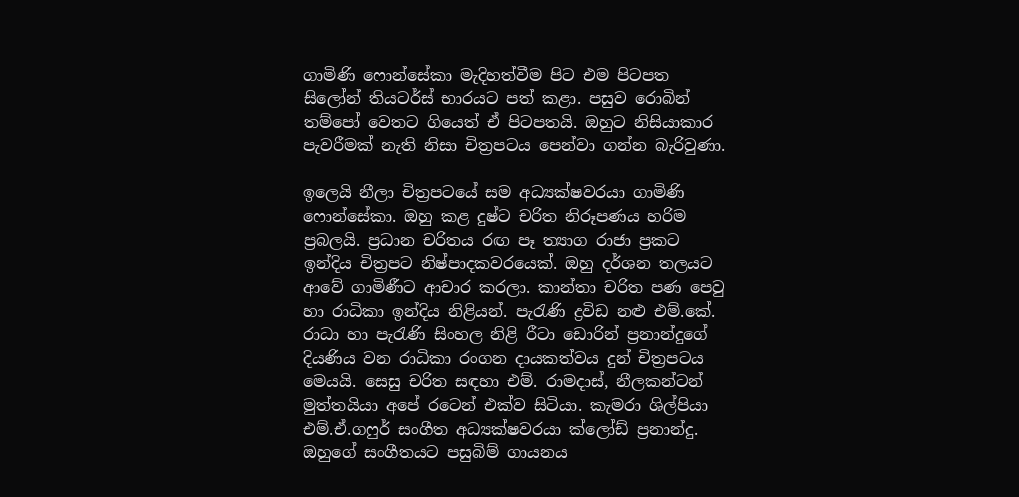ගාමිණි ෆොන්සේකා මැදිහත්වීම පිට එම පිටපත සිලෝන් තියටර්ස් භාරයට පත් කළා. පසුව රොබින් තම්පෝ වෙතට ගියෙත් ඒ පිටපතයි. ඔහුට නිසියාකාර පැවරීමක් නැති නිසා චිත්‍රපටය පෙන්වා ගන්න බැරිවුණා.

ඉලෙයි නීලා චිත්‍රපටයේ සම අධ්‍යක්ෂවරයා ගාමිණි ෆොන්සේකා. ඔහු කළ දුෂ්ට චරිත නිරූපණය හරිම ප්‍රබලයි. ප්‍රධාන චරිතය රඟ පෑ ත්‍යාග රාජා ප්‍රකට ඉන්දිය චිත්‍රපට නිෂ්පාදකවරයෙක්. ඔහු දර්ශන තලයට ආවේ ගාමිණීට ආචාර කරලා. කාන්තා චරිත පණ පෙවු හා රාධිකා ඉන්දිය නිළියන්. පැරැණි ද්‍රවිඩ නළු එම්.කේ. රාධා හා පැරැණි සිංහල නිළි රීටා ඩොරින් ප්‍රනාන්දුගේ දියණිය වන රාධිකා රංගන දායකත්වය දුන් චිත්‍රපටය මෙයයි. සෙසු චරිත සඳහා එම්. රාමදාස්, නීලකන්ටන් මුත්තයියා අපේ රටෙන් එක්ව සිටියා. කැමරා ශිල්පියා එම්.ඒ.ගෆුර් සංගීත අධ්‍යක්ෂවරයා ක්ලෝඩ් ප්‍රනාන්දු. ඔහුගේ සංගීතයට පසුබිම් ගායනය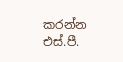කරන්න එස්.පී.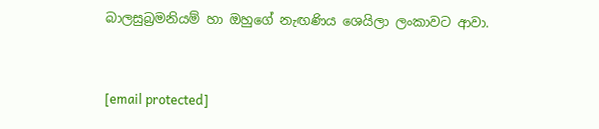බාලසුබ්‍රමනියම් හා ඔහුගේ නැඟණිය ශෙයිලා ලංකාවට ආවා.



[email protected]